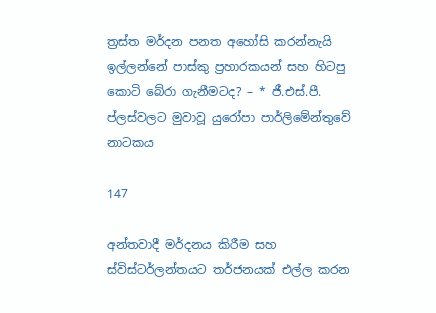ත්‍රස්ත මර්දන පනත අහෝසි කරන්නැයි ඉල්ලන්නේ පාස්කු ප්‍රහාරකයන් සහ හිටපු කොටි බේරා ගැනීමටද? – * ජී.එස්.පී. ප්ලස්වලට මුවාවූ යුරෝපා පාර්ලිමේන්තුවේ නාටකය

147

අන්තවාදී මර්දනය කිරීම සහ ස්විස්ටර්ලන්තයට තර්ජනයක් එල්ල කරන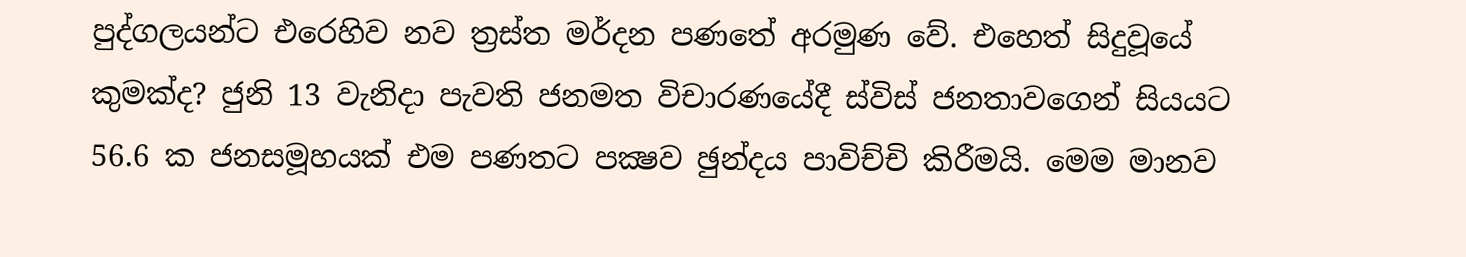පුද්ගලයන්ට එරෙහිව නව ත්‍රස්ත මර්දන පණතේ අරමුණ වේ. එහෙත් සිදුවූයේ කුමක්ද? ජුනි 13 වැනිදා පැවති ජනමත විචාරණයේදී ස්විස් ජනතාවගෙන් සියයට 56.6 ක ජනසමූහයක් එම පණතට පක්‍ෂව ඡුන්දය පාවිච්චි කිරීමයි. මෙම මානව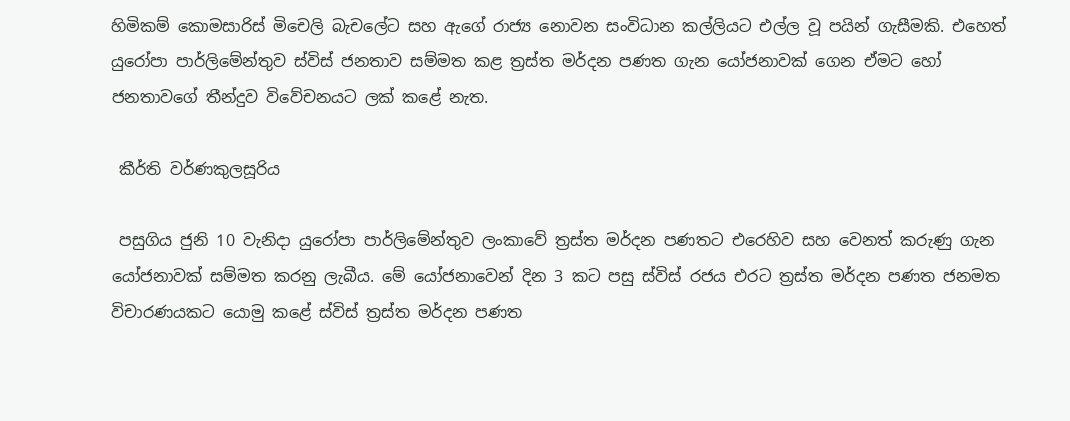හිමිකම් කොමසාරිස් මිචෙලි බැචලේට සහ ඇගේ රාජ්‍ය නොවන සංවිධාන කල්ලියට එල්ල වූ පයින් ගැසීමකි. එහෙත් යුරෝපා පාර්ලිමේන්තුව ස්විස් ජනතාව සම්මත කළ ත්‍රස්ත මර්දන පණත ගැන යෝජනාවක් ගෙන ඒමට හෝ ජනතාවගේ තීන්දුව විවේචනයට ලක් කළේ නැත.

 කීර්ති වර්ණකුලසූරිය

 පසුගිය ජුනි 10 වැනිදා යුරෝපා පාර්ලිමේන්තුව ලංකාවේ ත්‍රස්ත මර්දන පණතට එරෙහිව සහ වෙනත් කරුණු ගැන යෝජනාවක් සම්මත කරනු ලැබීය. මේ යෝජනාවෙන් දින 3 කට පසු ස්විස් රජය එරට ත්‍රස්ත මර්දන පණත ජනමත විචාරණයකට යොමු කළේ ස්විස් ත්‍රස්ත මර්දන පණත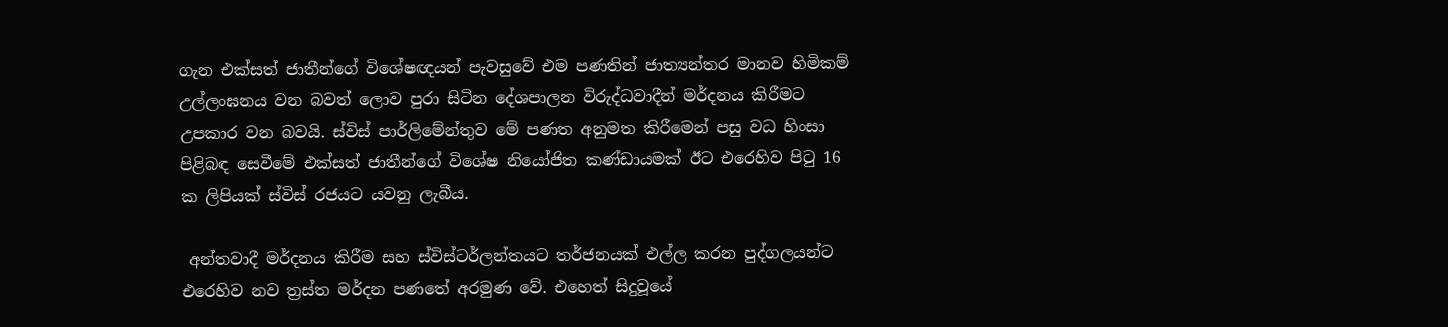ගැන එක්සත් ජාතීන්ගේ විශේෂඥයන් පැවසුවේ එම පණතින් ජාත්‍යන්තර මානව හිමිකම් උල්ලංඝනය වන බවත් ලොව පුරා සිටින දේශපාලන විරුද්ධවාදීන් මර්දනය කිරීමට උපකාර වන බවයි. ස්විස් පාර්ලිමේන්තුව මේ පණත අනුමත කිරීමෙන් පසු වධ හිංසා පිළිබඳ සෙවීමේ එක්සත් ජාතීන්ගේ විශේෂ නියෝජිත කණ්ඩායමක් ඊට එරෙහිව පිටු 16 ක ලිපියක් ස්විස් රජයට යවනු ලැබීය.

 අන්තවාදී මර්දනය කිරීම සහ ස්විස්ටර්ලන්තයට තර්ජනයක් එල්ල කරන පුද්ගලයන්ට එරෙහිව නව ත්‍රස්ත මර්දන පණතේ අරමුණ වේ. එහෙත් සිදුවූයේ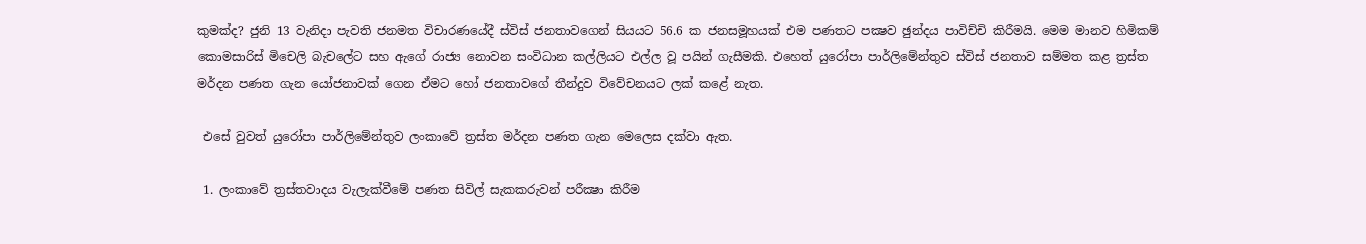කුමක්ද? ජුනි 13 වැනිදා පැවති ජනමත විචාරණයේදී ස්විස් ජනතාවගෙන් සියයට 56.6 ක ජනසමූහයක් එම පණතට පක්‍ෂව ඡුන්දය පාවිච්චි කිරීමයි. මෙම මානව හිමිකම් කොමසාරිස් මිචෙලි බැචලේට සහ ඇගේ රාජ්‍ය නොවන සංවිධාන කල්ලියට එල්ල වූ පයින් ගැසීමකි. එහෙත් යුරෝපා පාර්ලිමේන්තුව ස්විස් ජනතාව සම්මත කළ ත්‍රස්ත මර්දන පණත ගැන යෝජනාවක් ගෙන ඒමට හෝ ජනතාවගේ තීන්දුව විවේචනයට ලක් කළේ නැත.

 එසේ වුවත් යුරෝපා පාර්ලිමේන්තුව ලංකාවේ ත්‍රස්ත මර්දන පණත ගැන මෙලෙස දක්වා ඇත.

 1. ලංකාවේ ත්‍රස්තවාදය වැලැක්වීමේ පණත සිවිල් සැකකරුවන් පරීක්‍ෂා කිරීම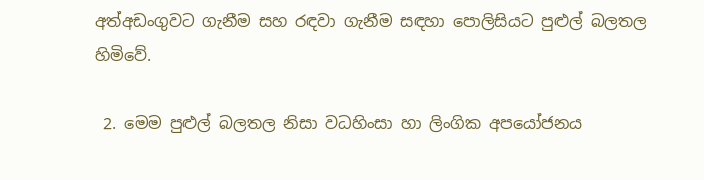අත්අඩංගුවට ගැනීම සහ රඳවා ගැනීම සඳහා පොලිසියට පුළුල් බලතල හිමිවේ.

 2. මෙම පුළුල් බලතල නිසා වධහිංසා හා ලිංගික අපයෝජනය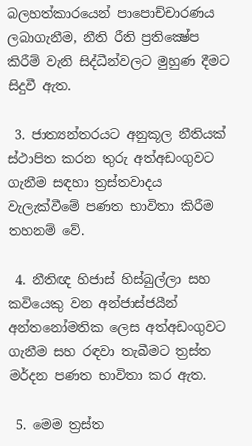බලහත්කාරයෙන් පාපොච්චාරණය ලබාගැනීම, නීති රීති ප්‍රතික්‍ෂේප කිරීම් වැනි සිද්ධීන්වලට මුහුණ දීමට සිදුවී ඇත.

 3. ජාත්‍යන්තරයට අනුකූල නීතියක් ස්ථාපිත කරන තුරු අත්අඩංගුවට ගැනීම සඳහා ත්‍රස්තවාදය වැලැක්වීමේ පණත භාවිතා කිරීම තහනම් වේ.

 4. නීතිඥ හිජාස් හිස්බුල්ලා සහ කවියෙකු වන අන්ජාස්ජයීන් අන්තනෝමතික ලෙස අත්අඩංගුවට ගැනීම සහ රඳවා තැබීමට ත්‍රස්ත මර්දන පණත භාවිතා කර ඇත.

 5. මෙම ත්‍රස්ත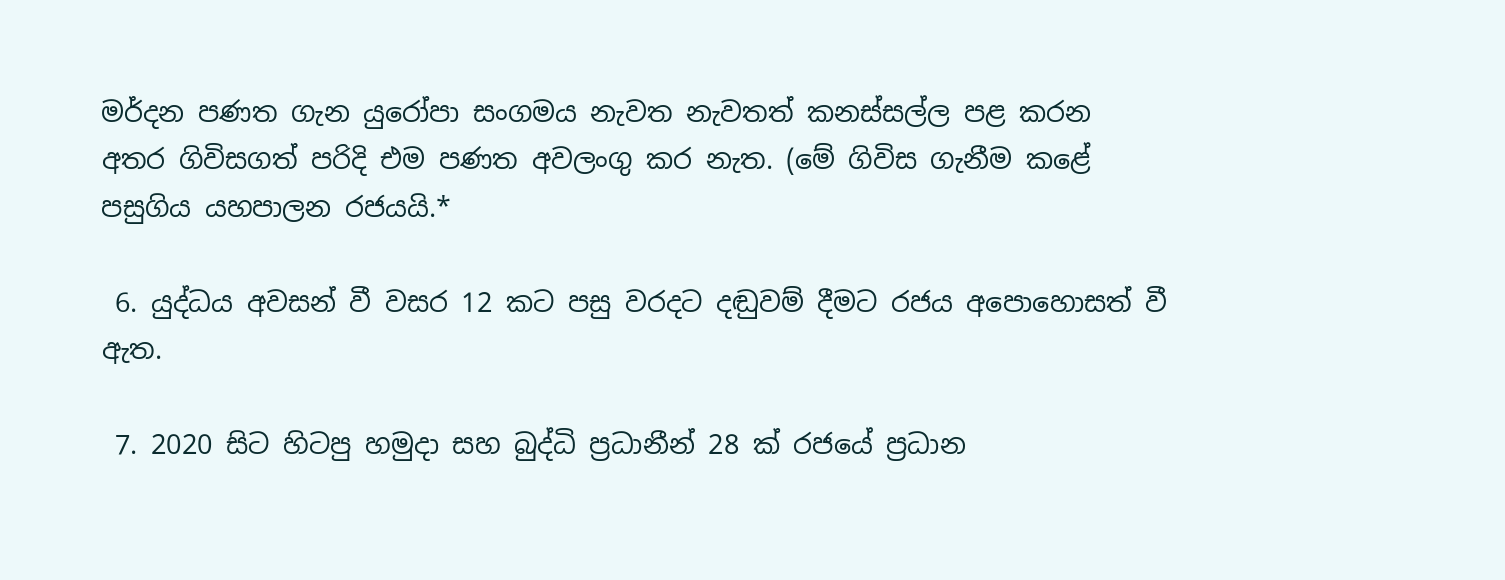මර්දන පණත ගැන යුරෝපා සංගමය නැවත නැවතත් කනස්සල්ල පළ කරන අතර ගිවිසගත් පරිදි එම පණත අවලංගු කර නැත. (මේ ගිවිස ගැනීම කළේ පසුගිය යහපාලන රජයයි.*

 6. යුද්ධය අවසන් වී වසර 12 කට පසු වරදට දඬුවම් දීමට රජය අපොහොසත් වී ඇත.

 7. 2020 සිට හිටපු හමුදා සහ බුද්ධි ප්‍රධානීන් 28 ක් රජයේ ප්‍රධාන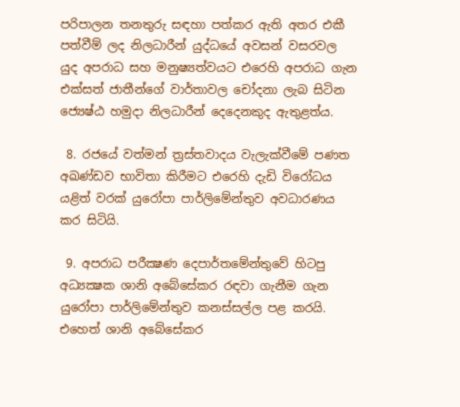පරිපාලන තනතුරු සඳහා පත්කර ඇති අතර එකී පත්වීම් ලද නිලධාරීන් යුද්ධයේ අවසන් වසරවල යුද අපරාධ සහ මනුෂ්‍යත්වයට එරෙහි අපරාධ ගැන එක්සත් ජාතීන්ගේ වාර්තාවල චෝදනා ලැබ සිටින ජ්‍යෙෂ්ඨ හමුදා නිලධාරීන් දෙදෙනකුද ඇතුළත්ය.

 8. රජයේ වත්මන් ත්‍රස්තවාදය වැලැක්වීමේ පණත අඛණ්ඩව භාවිතා කිරීමට එරෙහි දැඩි විරෝධය යළිත් වරක් යුරෝපා පාර්ලිමේන්තුව අවධාරණය කර සිටියි.

 9. අපරාධ පරීක්‍ෂණ දෙපාර්තමේන්තුවේ හිටපු අධ්‍යක්‍ෂක ශානි අබේසේකර රඳවා ගැනීම ගැන යුරෝපා පාර්ලිමේන්තුව කනස්සල්ල පළ කරයි. එහෙත් ශානි අබේසේකර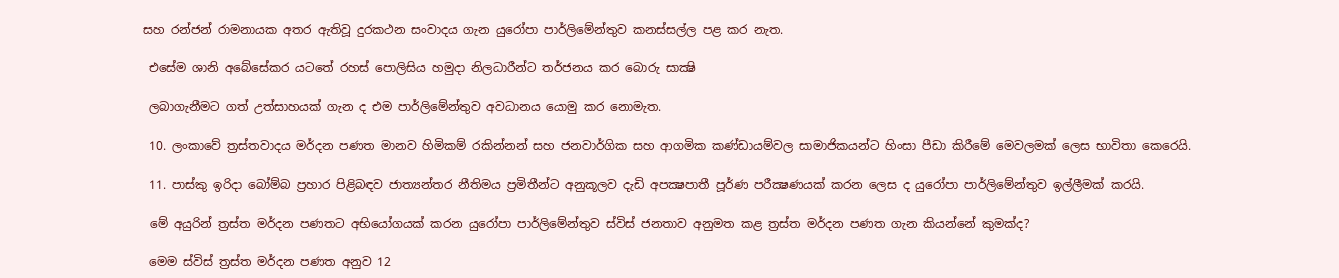සහ රන්ජන් රාමනායක අතර ඇතිවූ දුරකථන සංවාදය ගැන යුරෝපා පාර්ලිමේන්තුව කනස්සල්ල පළ කර නැත.

 එසේම ශානි අබේසේකර යටතේ රහස් පොලිසිය හමුදා නිලධාරීන්ට තර්ජනය කර බොරු සාක්‍ෂි

 ලබාගැනීමට ගත් උත්සාහයක් ගැන ද එම පාර්ලිමේන්තුව අවධානය යොමු කර නොමැත.

 10. ලංකාවේ ත්‍රස්තවාදය මර්දන පණත මානව හිමිකම් රකින්නන් සහ ජනවාර්ගික සහ ආගමික කණ්ඩායම්වල සාමාජිකයන්ට හිංසා පීඩා කිරීමේ මෙවලමක් ලෙස භාවිතා කෙරෙයි.

 11. පාස්කු ඉරිදා බෝම්බ ප්‍රහාර පිළිබඳව ජාත්‍යන්තර නීතිමය ප්‍රමිතීන්ට අනුකූලව දැඩි අපක්‍ෂපාතී පූර්ණ පරීක්‍ෂණයක් කරන ලෙස ද යුරෝපා පාර්ලිමේන්තුව ඉල්ලීමක් කරයි.

 මේ අයුරින් ත්‍රස්ත මර්දන පණතට අභියෝගයක් කරන යුරෝපා පාර්ලිමේන්තුව ස්විස් ජනතාව අනුමත කළ ත්‍රස්ත මර්දන පණත ගැන කියන්නේ කුමක්ද?

 මෙම ස්විස් ත්‍රස්ත මර්දන පණත අනුව 12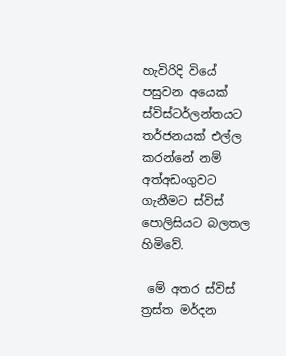හැවිරිදි වියේ පසුවන අයෙක් ස්විස්ටර්ලන්තයට තර්ජනයක් එල්ල කරන්නේ නම් අත්අඩංගුවට ගැනීමට ස්විස් පොලිසියට බලතල හිමිවේ.

 මේ අතර ස්විස් ත්‍රස්ත මර්දන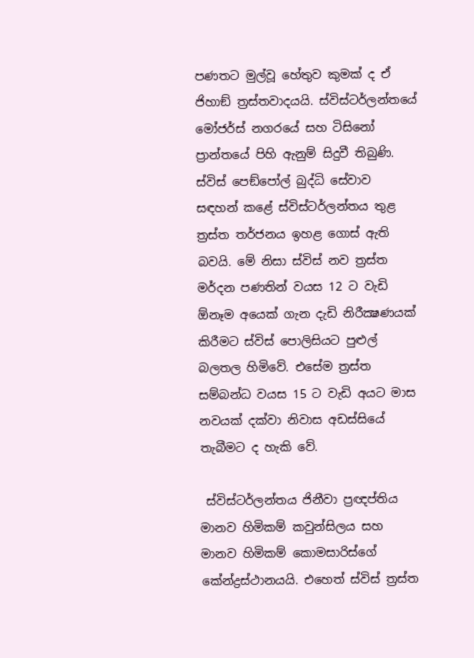පණතට මුල්වූ හේතුව කුමක් ද ඒ ජිහාඞ් ත්‍රස්තවාදයයි. ස්විස්ටර්ලන්තයේ මෝජර්ස් නගරයේ සහ ටිසිනෝ ප්‍රාන්තයේ පිහි ඇනුම් සිදුවී තිබුණි. ස්විස් පෙඞ්පෝල් බුද්ධි සේවාව සඳහන් කළේ ස්විස්ටර්ලන්තය තුළ ත්‍රස්ත තර්ජනය ඉහළ ගොස් ඇති බවයි. මේ නිසා ස්විස් නව ත්‍රස්ත මර්දන පණතින් වයස 12 ට වැඩි ඕනෑම අයෙක් ගැන දැඩි නිරීක්‍ෂණයක් කිරීමට ස්විස් පොලිසියට පුළුල් බලතල හිමිවේ. එසේම ත්‍රස්ත සම්බන්ධ වයස 15 ට වැඩි අයට මාස නවයක් දක්වා නිවාස අඩස්සියේ තැබීමට ද හැකි වේ.

 ස්විස්ටර්ලන්තය ජිනීවා ප්‍රඥප්තිය මානව හිමිකම් කවුන්සිලය සහ මානව හිමිකම් කොමසාරිස්ගේ කේන්ද්‍රස්ථානයයි. එහෙත් ස්විස් ත්‍රස්ත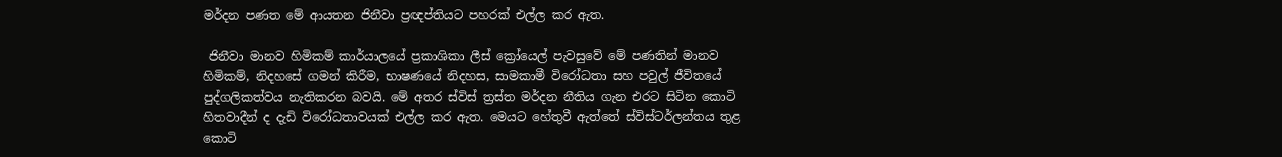මර්දන පණත මේ ආයතන ජිනීවා ප්‍රඥප්තියට පහරක් එල්ල කර ඇත.

 ජිනීවා මානව හිමිකම් කාර්යාලයේ ප්‍රකාශිකා ලීස් ක්‍රෝයෙල් පැවසුවේ මේ පණතින් මානව හිමිකම්, නිදහසේ ගමන් කිරීම, භාෂණයේ නිදහස, සාමකාමී විරෝධතා සහ පවුල් ජීවිතයේ පුද්ගලිකත්වය නැතිකරන බවයි. මේ අතර ස්විස් ත්‍රස්ත මර්දන නීතිය ගැන එරට සිටින කොටි හිතවාදීන් ද දැඩි විරෝධතාවයක් එල්ල කර ඇත. මෙයට හේතුවී ඇත්තේ ස්විස්ටර්ලන්තය තුළ කොටි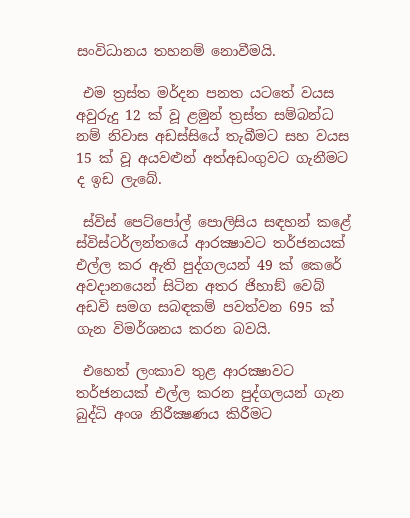සංවිධානය තහනම් නොවීමයි.

 එම ත්‍රස්ත මර්දන පනත යටතේ වයස අවුරුදු 12 ක් වූ ළමුන් ත්‍රස්ත සම්බන්ධ නම් නිවාස අඩස්සියේ තැබීමට සහ වයස 15 ක් වූ අයවළුන් අත්අඩංගුවට ගැනීමට ද ඉඩ ලැබේ.

 ස්විස් පෙට්පෝල් පොලිසිය සඳහන් කළේ ස්විස්ටර්ලන්තයේ ආරක්‍ෂාවට තර්ජනයක් එල්ල කර ඇති පුද්ගලයන් 49 ක් කෙරේ අවදානයෙන් සිටින අතර ජිහාඞ් වෙබ් අඩවි සමග සබඳකම් පවත්වන 695 ක් ගැන විමර්ශනය කරන බවයි.

 එහෙත් ලංකාව තුළ ආරක්‍ෂාවට තර්ජනයක් එල්ල කරන පුද්ගලයන් ගැන බුද්ධි අංශ නිරීක්‍ෂණය කිරීමට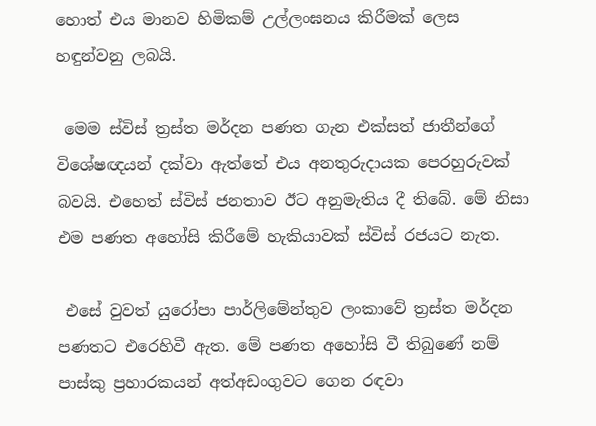හොත් එය මානව හිමිකම් උල්ලංඝනය කිරීමක් ලෙස හඳුන්වනු ලබයි.

 මෙම ස්විස් ත්‍රස්ත මර්දන පණත ගැන එක්සත් ජාතීන්ගේ විශේෂඥයන් දක්වා ඇත්තේ එය අනතුරුදායක පෙරහුරුවක් බවයි. එහෙත් ස්විස් ජනතාව ඊට අනුමැතිය දී තිබේ. මේ නිසා එම පණත අහෝසි කිරීමේ හැකියාවක් ස්විස් රජයට නැත.

 එසේ වුවත් යුරෝපා පාර්ලිමේන්තුව ලංකාවේ ත්‍රස්ත මර්දන පණතට එරෙහිවී ඇත. මේ පණත අහෝසි වී තිබුණේ නම් පාස්කු ප්‍රහාරකයන් අත්අඩංගුවට ගෙන රඳවා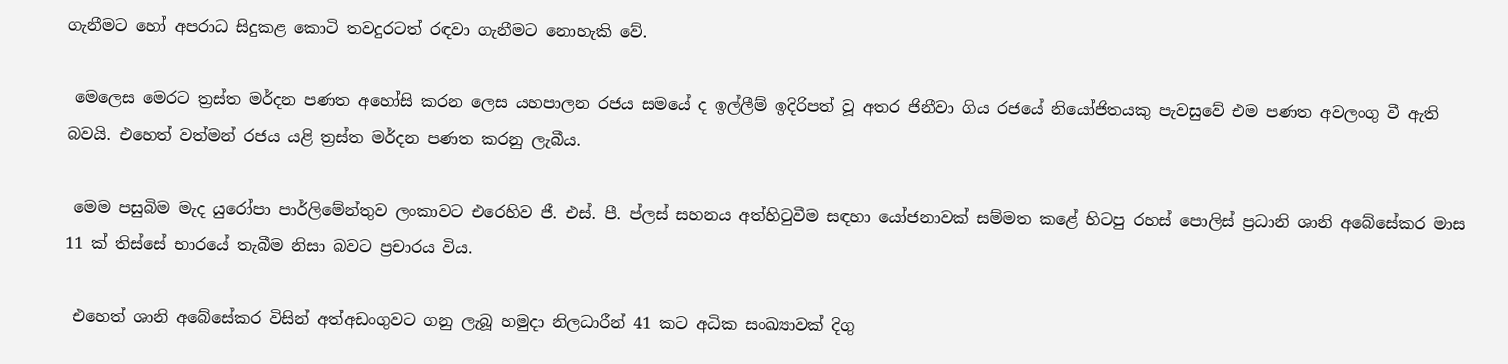ගැනීමට හෝ අපරාධ සිදුකළ කොටි තවදුරටත් රඳවා ගැනීමට නොහැකි වේ.

 මෙලෙස මෙරට ත්‍රස්ත මර්දන පණත අහෝසි කරන ලෙස යහපාලන රජය සමයේ ද ඉල්ලීම් ඉදිරිපත් වූ අතර ජිනීවා ගිය රජයේ නියෝජිතයකු පැවසුවේ එම පණත අවලංගු වී ඇති බවයි. එහෙත් වත්මන් රජය යළි ත්‍රස්ත මර්දන පණත කරනු ලැබීය.

 මෙම පසුබිම මැද යුරෝපා පාර්ලිමේන්තුව ලංකාවට එරෙහිව ජී. එස්. පී. ප්ලස් සහනය අත්හිටුවීම සඳහා යෝජනාවක් සම්මත කළේ හිටපු රහස් පොලිස් ප්‍රධානි ශානි අබේසේකර මාස 11 ක් තිස්සේ භාරයේ තැබීම නිසා බවට ප්‍රචාරය විය.

 එහෙත් ශානි අබේසේකර විසින් අත්අඩංගුවට ගනු ලැබූ හමුදා නිලධාරීන් 41 කට අධික සංඛ්‍යාවක් දිගු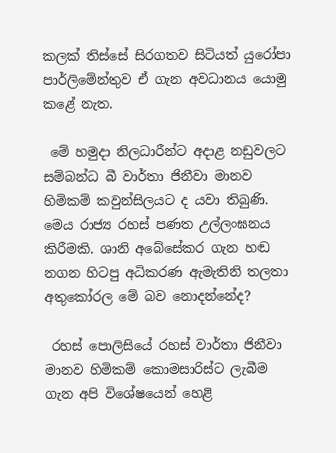කලක් තිස්සේ සිරගතව සිටියත් යුරෝපා පාර්ලිමේන්තුව ඒ ගැන අවධානය යොමු කළේ නැත.

 මේ හමුදා නිලධාරීන්ට අදාළ නඩුවලට සම්බන්ධ බී වාර්තා ජිනීවා මානව හිමිකම් කවුන්සිලයට ද යවා තිබුණි. මෙය රාජ්‍ය රහස් පණත උල්ලංඝනය කිරීමකි. ශානි අබේසේකර ගැන හඬ නගන හිටපු අධිකරණ ඇමැතිනි තලතා අතුකෝරල මේ බව නොදන්නේද?

 රහස් පොලිසියේ රහස් වාර්තා ජිනීවා මානව හිමිකම් කොමසාරිස්ට ලැබීම ගැන අපි විශේෂයෙන් හෙළි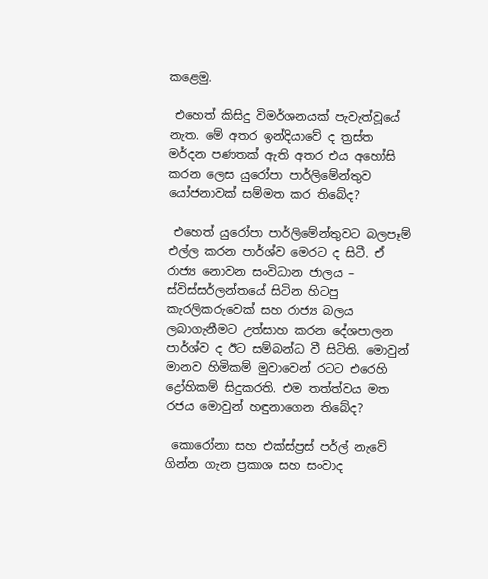කළෙමු.

 එහෙත් කිසිදු විමර්ශනයක් පැවැත්වූයේ නැත. මේ අතර ඉන්දියාවේ ද ත්‍රස්ත මර්දන පණතක් ඇති අතර එය අහෝසි කරන ලෙස යුරෝපා පාර්ලිමේන්තුව යෝජනාවක් සම්මත කර තිබේද?

 එහෙත් යුරෝපා පාර්ලිමේන්තුවට බලපෑම් එල්ල කරන පාර්ශ්ව මෙරට ද සිටී. ඒ රාජ්‍ය නොවන සංවිධාන ජාලය – ස්විස්සර්ලන්තයේ සිටින හිටපු කැරලිකරුවෙක් සහ රාජ්‍ය බලය ලබාගැනීමට උත්සාහ කරන දේශපාලන පාර්ශ්ව ද ඊට සම්බන්ධ වී සිටිති. මොවුන් මානව හිමිකම් මුවාවෙන් රටට එරෙහි ද්‍රෝහිකම් සිදුකරති. එම තත්ත්වය මත රජය මොවුන් හඳුනාගෙන තිබේද?

 කොරෝනා සහ එක්ස්ප්‍රස් පර්ල් නැවේ ගින්න ගැන ප්‍රකාශ සහ සංවාද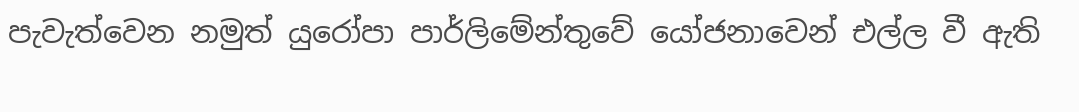පැවැත්වෙන නමුත් යුරෝපා පාර්ලිමේන්තුවේ යෝජනාවෙන් එල්ල වී ඇති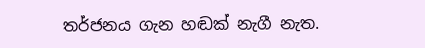තර්ජනය ගැන හඬක් නැගී නැත.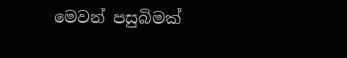මෙවන් පසුබිමක්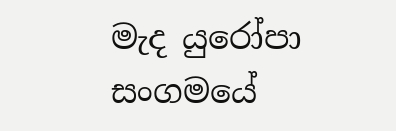මැද යුරෝපා සංගමයේ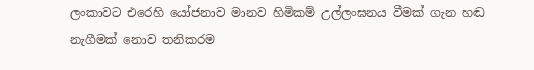ලංකාවට එරෙහි යෝජනාව මානව හිමිකම් උල්ලංඝනය වීමක් ගැන හඬ නැගීමක් නොව තනිකරම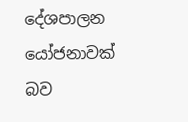දේශපාලන යෝජනාවක් බව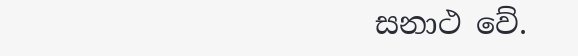සනාථ වේ.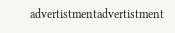advertistmentadvertistment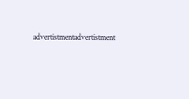advertistmentadvertistment